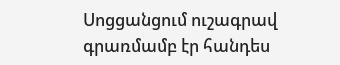Սոցցանցում ուշագրավ գրառմամբ էր հանդես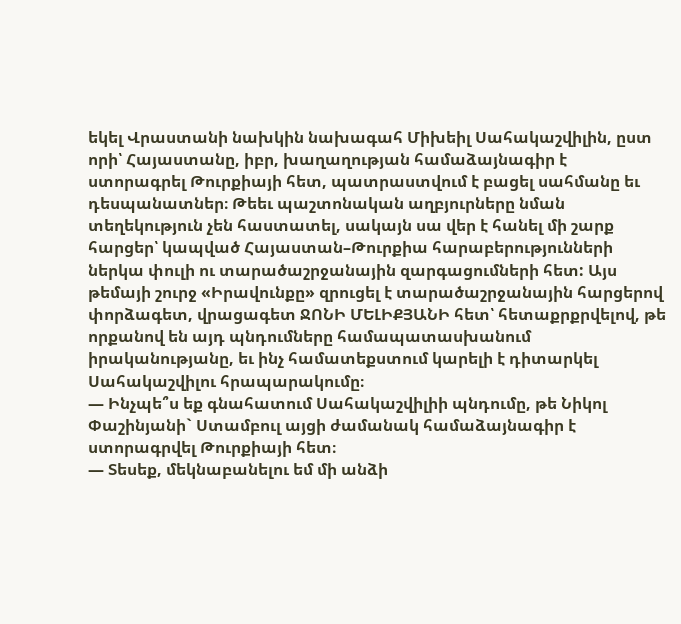եկել Վրաստանի նախկին նախագահ Միխեիլ Սահակաշվիլին, ըստ որի՝ Հայաստանը, իբր, խաղաղության համաձայնագիր է ստորագրել Թուրքիայի հետ, պատրաստվում է բացել սահմանը եւ դեսպանատներ։ Թեեւ պաշտոնական աղբյուրները նման տեղեկություն չեն հաստատել, սակայն սա վեր է հանել մի շարք հարցեր՝ կապված Հայաստան–Թուրքիա հարաբերությունների ներկա փուլի ու տարածաշրջանային զարգացումների հետ: Այս թեմայի շուրջ «Իրավունքը» զրուցել է տարածաշրջանային հարցերով փորձագետ, վրացագետ ՋՈՆԻ ՄԵԼԻՔՅԱՆԻ հետ՝ հետաքրքրվելով, թե որքանով են այդ պնդումները համապատասխանում իրականությանը, եւ ինչ համատեքստում կարելի է դիտարկել Սահակաշվիլու հրապարակումը։
— Ինչպե՞ս եք գնահատում Սահակաշվիլիի պնդումը, թե Նիկոլ Փաշինյանի` Ստամբուլ այցի ժամանակ համաձայնագիր է ստորագրվել Թուրքիայի հետ։
— Տեսեք, մեկնաբանելու եմ մի անձի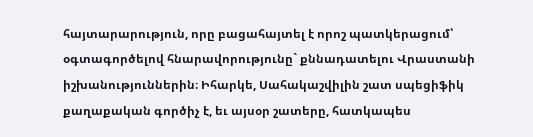հայտարարություն, որը բացահայտել է որոշ պատկերացում՝ օգտագործելով հնարավորությունը` քննադատելու Վրաստանի իշխանություններին։ Իհարկե, Սահակաշվիլին շատ սպեցիֆիկ քաղաքական գործիչ է, եւ այսօր շատերը, հատկապես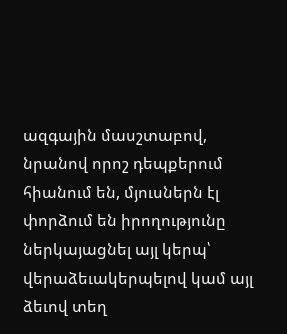ազգային մասշտաբով, նրանով որոշ դեպքերում հիանում են, մյուսներն էլ փորձում են իրողությունը ներկայացնել այլ կերպ՝ վերաձեւակերպելով կամ այլ ձեւով տեղ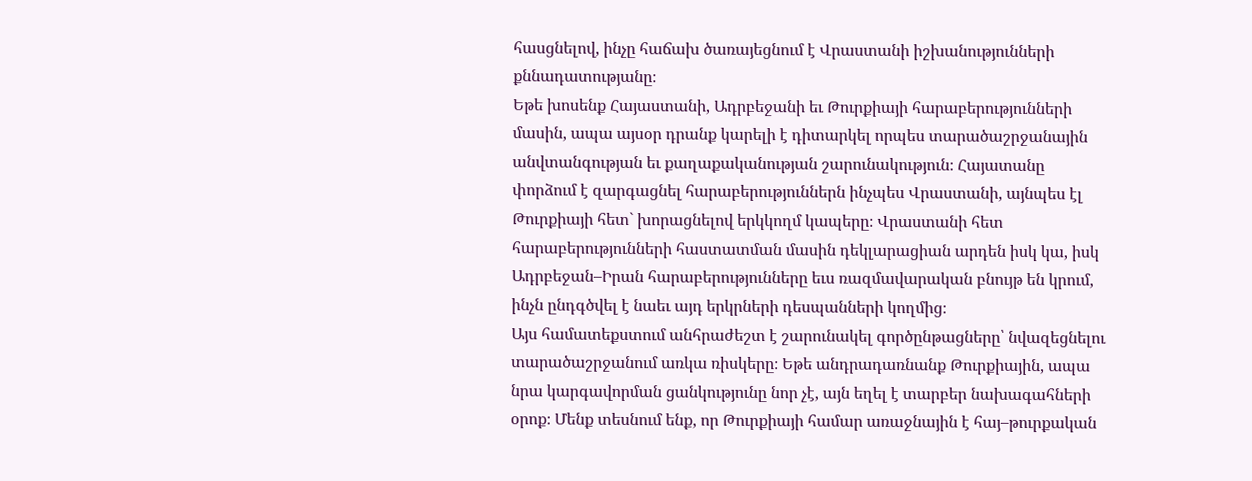հասցնելով, ինչը հաճախ ծառայեցնում է Վրաստանի իշխանությունների քննադատությանը։
Եթե խոսենք Հայաստանի, Ադրբեջանի եւ Թուրքիայի հարաբերությունների մասին, ապա այսօր դրանք կարելի է դիտարկել որպես տարածաշրջանային անվտանգության եւ քաղաքականության շարունակություն։ Հայատանը փորձում է զարգացնել հարաբերություններն ինչպես Վրաստանի, այնպես էլ Թուրքիայի հետ` խորացնելով երկկողմ կապերը։ Վրաստանի հետ հարաբերությունների հաստատման մասին դեկլարացիան արդեն իսկ կա, իսկ Ադրբեջան–Իրան հարաբերությունները եւս ռազմավարական բնույթ են կրում, ինչն ընդգծվել է նաեւ այդ երկրների դեսպանների կողմից։
Այս համատեքստում անհրաժեշտ է շարունակել գործընթացները՝ նվազեցնելու տարածաշրջանում առկա ռիսկերը։ Եթե անդրադառնանք Թուրքիային, ապա նրա կարգավորման ցանկությունը նոր չէ, այն եղել է տարբեր նախագահների օրոք։ Մենք տեսնում ենք, որ Թուրքիայի համար առաջնային է հայ–թուրքական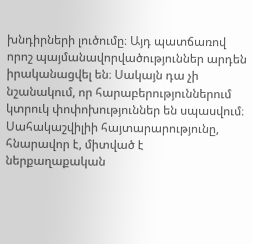խնդիրների լուծումը։ Այդ պատճառով որոշ պայմանավորվածություններ արդեն իրականացվել են։ Սակայն դա չի նշանակում, որ հարաբերություններում կտրուկ փոփոխություններ են սպասվում։
Սահակաշվիլիի հայտարարությունը, հնարավոր է, միտված է ներքաղաքական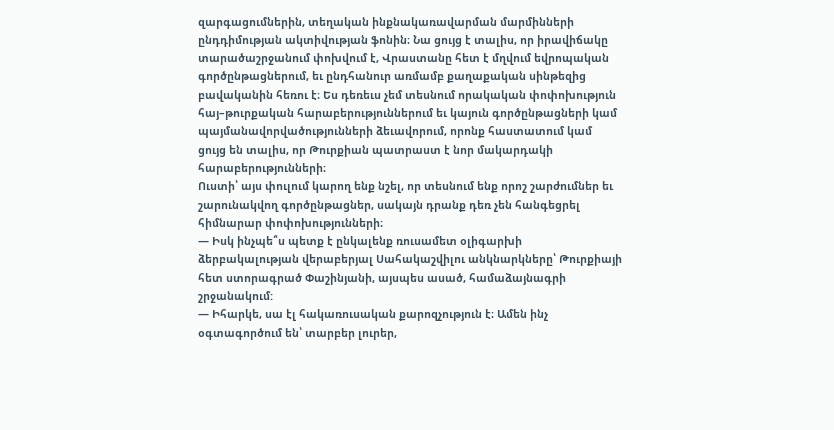զարգացումներին, տեղական ինքնակառավարման մարմինների ընդդիմության ակտիվության ֆոնին։ Նա ցույց է տալիս, որ իրավիճակը տարածաշրջանում փոխվում է, Վրաստանը հետ է մղվում եվրոպական գործընթացներում, եւ ընդհանուր առմամբ քաղաքական սինթեզից բավականին հեռու է։ Ես դեռեւս չեմ տեսնում որակական փոփոխություն հայ–թուրքական հարաբերություններում եւ կայուն գործընթացների կամ պայմանավորվածությունների ձեւավորում, որոնք հաստատում կամ ցույց են տալիս, որ Թուրքիան պատրաստ է նոր մակարդակի հարաբերությունների։
Ուստի՝ այս փուլում կարող ենք նշել, որ տեսնում ենք որոշ շարժումներ եւ շարունակվող գործընթացներ, սակայն դրանք դեռ չեն հանգեցրել հիմնարար փոփոխությունների։
— Իսկ ինչպե՞ս պետք է ընկալենք ռուսամետ օլիգարխի ձերբակալության վերաբերյալ Սահակաշվիլու անկնարկները՝ Թուրքիայի հետ ստորագրած Փաշինյանի, այսպես ասած, համաձայնագրի շրջանակում:
— Իհարկե, սա էլ հակառուսական քարոզչություն է։ Ամեն ինչ օգտագործում են՝ տարբեր լուրեր,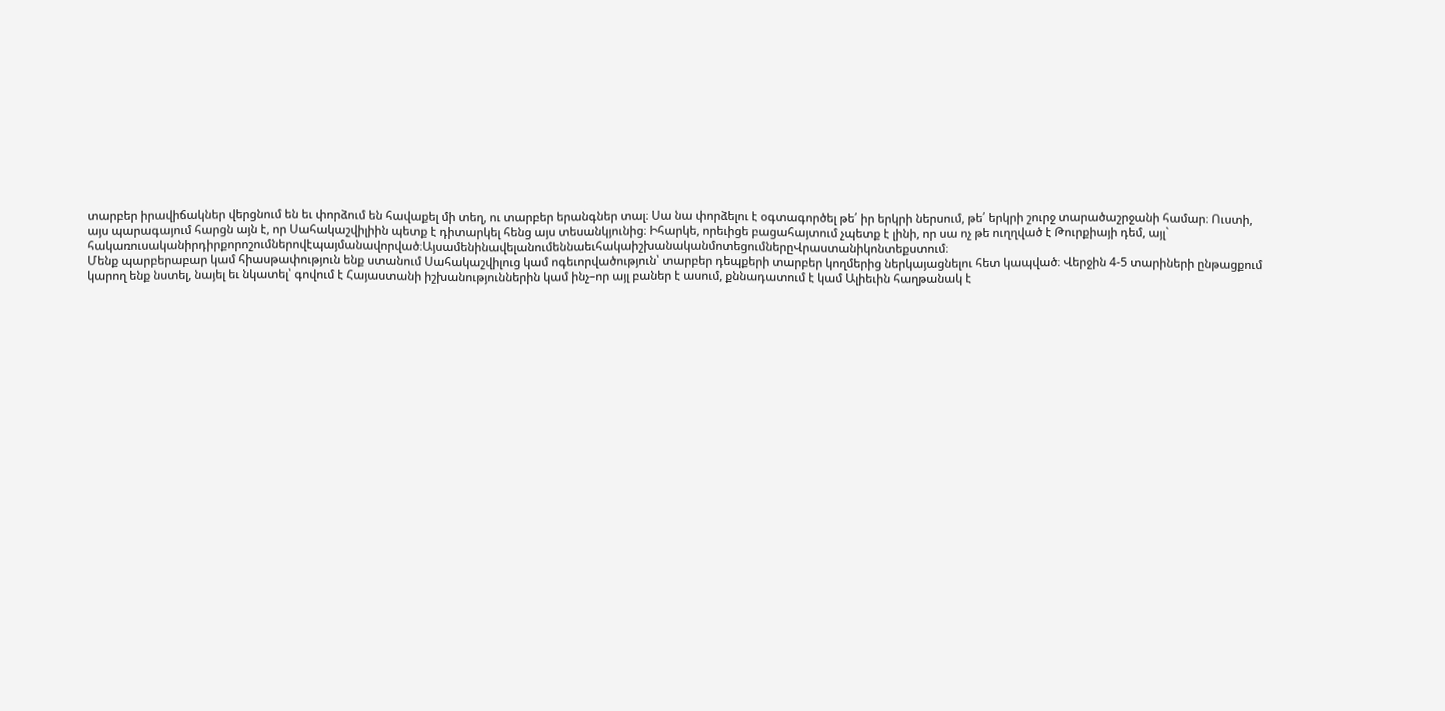տարբեր իրավիճակներ վերցնում են եւ փորձում են հավաքել մի տեղ, ու տարբեր երանգներ տալ։ Սա նա փորձելու է օգտագործել թե՛ իր երկրի ներսում, թե՛ երկրի շուրջ տարածաշրջանի համար։ Ուստի, այս պարագայում հարցն այն է, որ Սահակաշվիլիին պետք է դիտարկել հենց այս տեսանկյունից։ Իհարկե, որեւիցե բացահայտում չպետք է լինի, որ սա ոչ թե ուղղված է Թուրքիայի դեմ, այլ` հակառուսականիրդիրքորոշումներովէպայմանավորված։ԱյսամենինավելանումեննաեւհակաիշխանականմոտեցումներըՎրաստանիկոնտեքստում։
Մենք պարբերաբար կամ հիասթափություն ենք ստանում Սահակաշվիլուց կամ ոգեւորվածություն՝ տարբեր դեպքերի տարբեր կողմերից ներկայացնելու հետ կապված։ Վերջին 4-5 տարիների ընթացքում կարող ենք նստել, նայել եւ նկատել՝ գովում է Հայաստանի իշխանություններին կամ ինչ–որ այլ բաներ է ասում, քննադատում է կամ Ալիեւին հաղթանակ է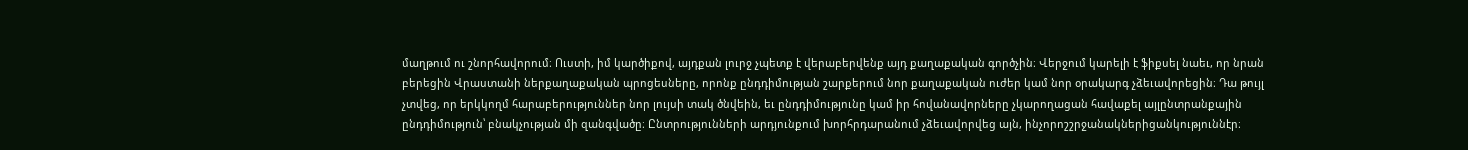մաղթում ու շնորհավորում։ Ուստի, իմ կարծիքով, այդքան լուրջ չպետք է վերաբերվենք այդ քաղաքական գործչին։ Վերջում կարելի է ֆիքսել նաեւ, որ նրան բերեցին Վրաստանի ներքաղաքական պրոցեսները, որոնք ընդդիմության շարքերում նոր քաղաքական ուժեր կամ նոր օրակարգ չձեւավորեցին։ Դա թույլ չտվեց, որ երկկողմ հարաբերություններ նոր լույսի տակ ծնվեին, եւ ընդդիմությունը կամ իր հովանավորները չկարողացան հավաքել այլընտրանքային ընդդիմություն՝ բնակչության մի զանգվածը։ Ընտրությունների արդյունքում խորհրդարանում չձեւավորվեց այն, ինչորոշշրջանակներիցանկություննէր։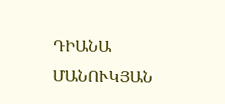ԴԻԱՆԱ ՄԱՆՈՒԿՅԱՆ